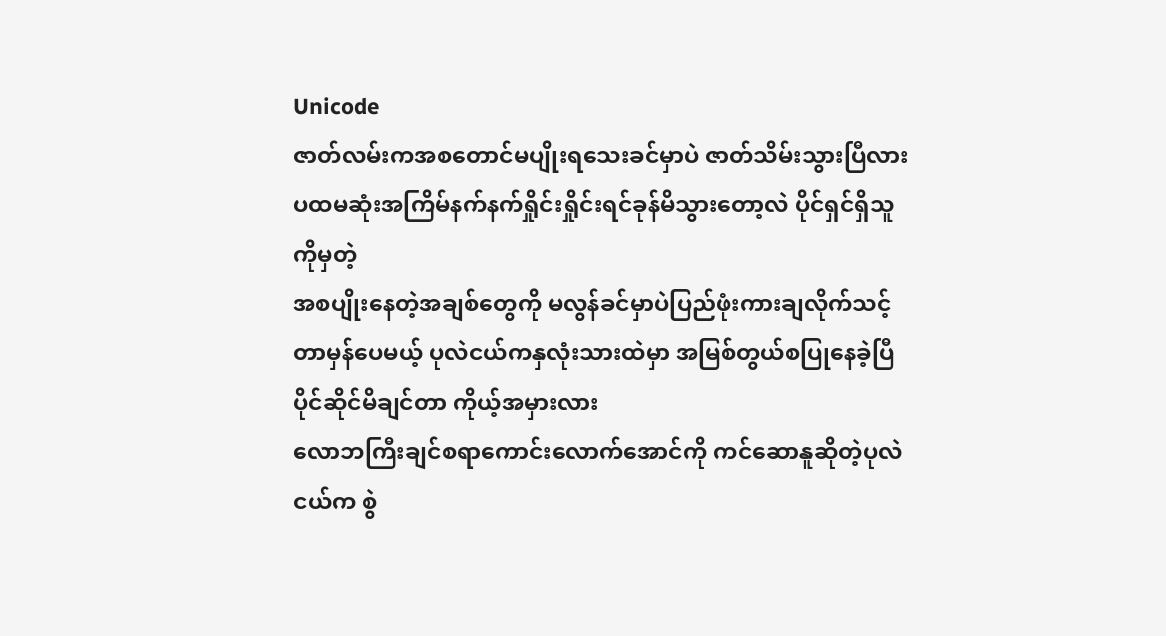Unicode
ဇာတ်လမ်းကအစတောင်မပျိုးရသေးခင်မှာပဲ ဇာတ်သိမ်းသွားပြီလား
ပထမဆုံးအကြိမ်နက်နက်ရှိုင်းရှိုင်းရင်ခုန်မိသွားတော့လဲ ပိုင်ရှင်ရှိသူကိုမှတဲ့
အစပျိုးနေတဲ့အချစ်တွေကို မလွန်ခင်မှာပဲပြည်ဖုံးကားချလိုက်သင့်တာမှန်ပေမယ့် ပုလဲငယ်ကနှလုံးသားထဲမှာ အမြစ်တွယ်စပြုနေခဲ့ပြီပိုင်ဆိုင်မိချင်တာ ကိုယ့်အမှားလား
လောဘကြီးချင်စရာကောင်းလောက်အောင်ကို ကင်ဆောနူဆိုတဲ့ပုလဲငယ်က စွဲ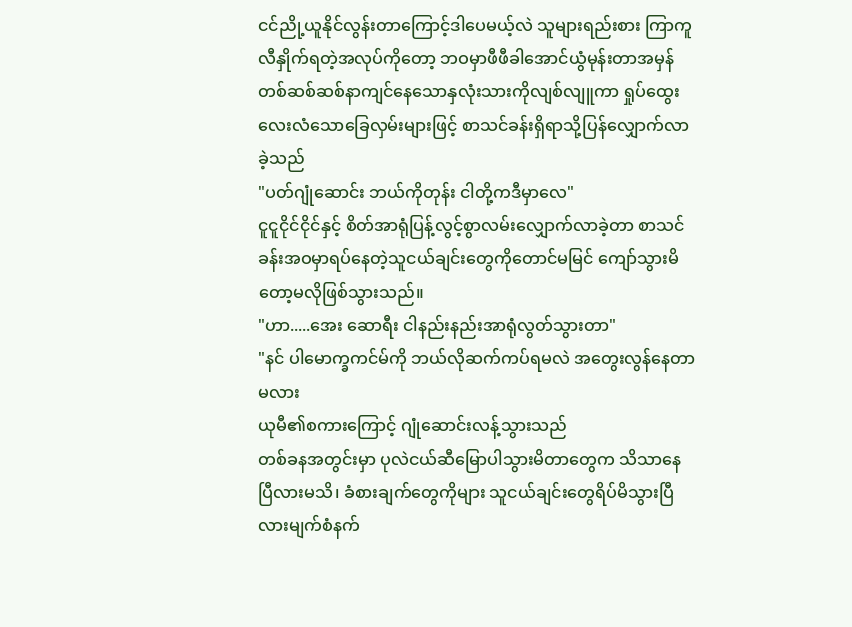ငင်ညို့ယူနိုင်လွန်းတာကြောင့်ဒါပေမယ့်လဲ သူများရည်းစား ကြာကူလီနှိုက်ရတဲ့အလုပ်ကိုတော့ ဘဝမှာဖီဖီခါအောင်ယွံမုန်းတာအမှန်
တစ်ဆစ်ဆစ်နာကျင်နေသောနှလုံးသားကိုလျစ်လျူကာ ရှုပ်ထွေးလေးလံသောခြေလှမ်းများဖြင့် စာသင်ခန်းရှိရာသို့ပြန်လျှောက်လာခဲ့သည်
"ပတ်ဂျုံဆောင်း ဘယ်ကိုတုန်း ငါတို့ကဒီမှာလေ"
ငူငူငိုင်ငိုင်နှင့် စိတ်အာရုံပြန့်လွင့်စွာလမ်းလျှောက်လာခဲ့တာ စာသင်ခန်းအဝမှာရပ်နေတဲ့သူငယ်ချင်းတွေကိုတောင်မမြင် ကျော်သွားမိတော့မလိုဖြစ်သွားသည်။
"ဟာ.....အေး ဆောရီး ငါနည်းနည်းအာရုံလွတ်သွားတာ"
"နင် ပါမောက္ခကင်မ်ကို ဘယ်လိုဆက်ကပ်ရမလဲ အတွေးလွန်နေတာမလား
ယုမီ၏စကားကြောင့် ဂျုံဆောင်းလန့်သွားသည်
တစ်ခနအတွင်းမှာ ပုလဲငယ်ဆီမြောပါသွားမိတာတွေက သိသာနေပြီလားမသိ၊ ခံစားချက်တွေကိုများ သူငယ်ချင်းတွေရိပ်မိသွားပြီလားမျက်စံနက်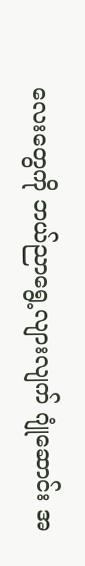လေးတွေကို ဘယ်ညာရွေ့လျားလျက် ဂျုံဆောင်း အ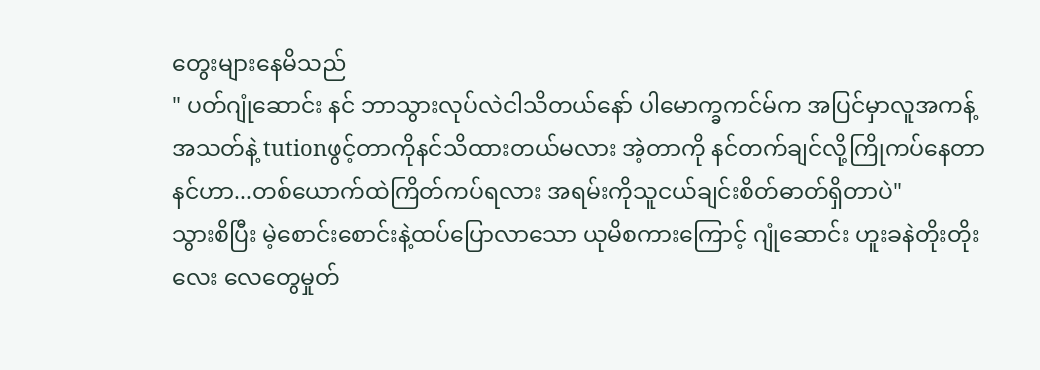တွေးများနေမိသည်
" ပတ်ဂျုံဆောင်း နင် ဘာသွားလုပ်လဲငါသိတယ်နော် ပါမောက္ခကင်မ်က အပြင်မှာလူအကန့်အသတ်နဲ့ tutionဖွင့်တာကိုနင်သိထားတယ်မလား အဲ့တာကို နင်တက်ချင်လို့ကြိုကပ်နေတာ နင်ဟာ...တစ်ယောက်ထဲကြိတ်ကပ်ရလား အရမ်းကိုသူငယ်ချင်းစိတ်ဓာတ်ရှိတာပဲ"
သွားစိပြီး မဲ့စောင်းစောင်းနဲ့ထပ်ပြောလာသော ယုမိစကားကြောင့် ဂျုံဆောင်း ဟူးခနဲတိုးတိုးလေး လေတွေမှုတ်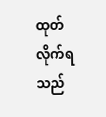ထုတ်လိုက်ရသည်